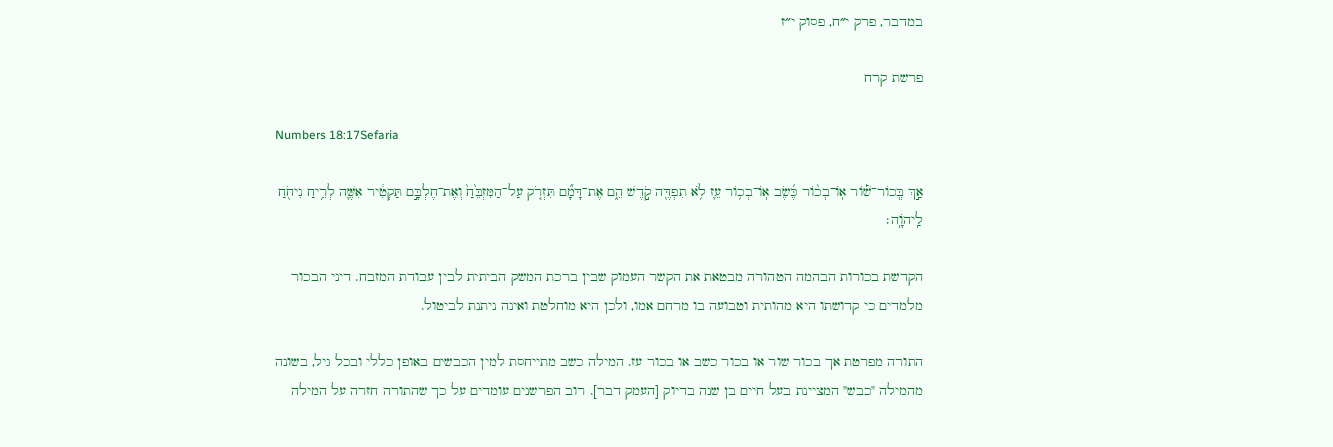במדבר, פרק י״ח, פסוק י״ז

פרשת קרח

Numbers 18:17Sefaria

אַ֣ךְ בְּֽכוֹר־שׁ֡וֹר אֽוֹ־בְכ֨וֹר כֶּ֜שֶׂב אֽוֹ־בְכ֥וֹר עֵ֛ז לֹ֥א תִפְדֶּ֖ה קֹ֣דֶשׁ הֵ֑ם אֶת־דָּמָ֞ם תִּזְרֹ֤ק עַל־הַמִּזְבֵּ֙חַ֙ וְאֶת־חֶלְבָּ֣ם תַּקְטִ֔יר אִשֶּׁ֛ה לְרֵ֥יחַ נִיחֹ֖חַ לַֽיהֹוָֽה׃

הקדשת בכורות הבהמה הטהורה מבטאת את הקשר העמוק שבין ברכת המשק הביתית לבין עבודת המזבח. דיני הבכור מלמדים כי קדושתו היא מהותית וטבועה בו מרחם אמו, ולכן היא מוחלטת ואינה ניתנת לביטול.

התורה מפרטת אך בכור שור או בכור כשב או בכור עז. המילה כשב מתייחסת למין הכבשים באופן כללי ובכל גיל, בשונה מהמילה "כבש" המציינת בעל חיים בן שנה בדיוק [העמק דבר]. רוב הפרשנים עומדים על כך שהתורה חזרה על המילה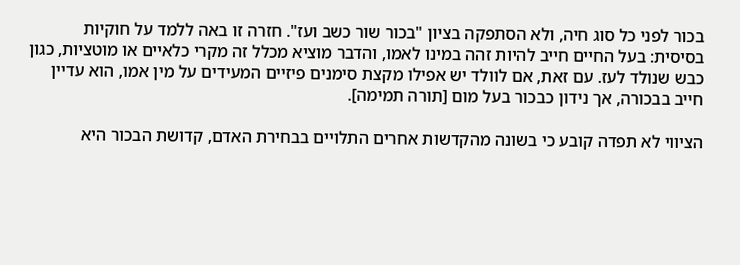בכור לפני כל סוג חיה, ולא הסתפקה בציון "בכור שור כשב ועז". חזרה זו באה ללמד על חוקיות בסיסית: בעל החיים חייב להיות זהה במינו לאמו, והדבר מוציא מכלל זה מקרי כלאיים או מוטציות, כגון כבש שנולד לעז. עם זאת, אם לוולד יש אפילו מקצת סימנים פיזיים המעידים על מין אמו, הוא עדיין חייב בבכורה, אך נידון כבכור בעל מום [תורה תמימה].

הציווי לא תפדה קובע כי בשונה מהקדשות אחרים התלויים בבחירת האדם, קדושת הבכור היא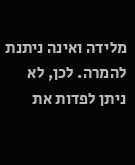מלידה ואינה ניתנת להמרה. לכן, לא ניתן לפדות את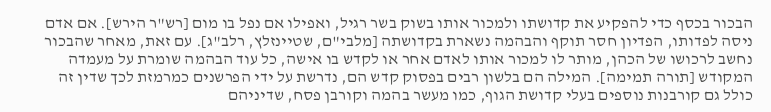הבכור בכסף כדי להפקיע את קדושתו ולמכור אותו בשוק בשר רגיל, ואפילו אם נפל בו מום [רש"ר הירש]. אם אדם ניסה לפדותו, הפדיון חסר תוקף והבהמה נשארת בקדושתה [מלבי"ם, שטיינזלץ, רלב"ג]. עם זאת, מאחר שהבכור נחשב לרכושו של הכהן, מותר לו למכור אותו לאדם אחר או לקדש בו אישה, כל עוד הבהמה שומרת על מעמדה המקודש [תורה תמימה]. המילה הם בלשון רבים בפסוק קדש הם, נדרשת על ידי הפרשנים כמרמזת לכך שדין זה כולל גם קורבנות נוספים בעלי קדושת הגוף, כמו מעשר בהמה וקורבן פסח, שדיניהם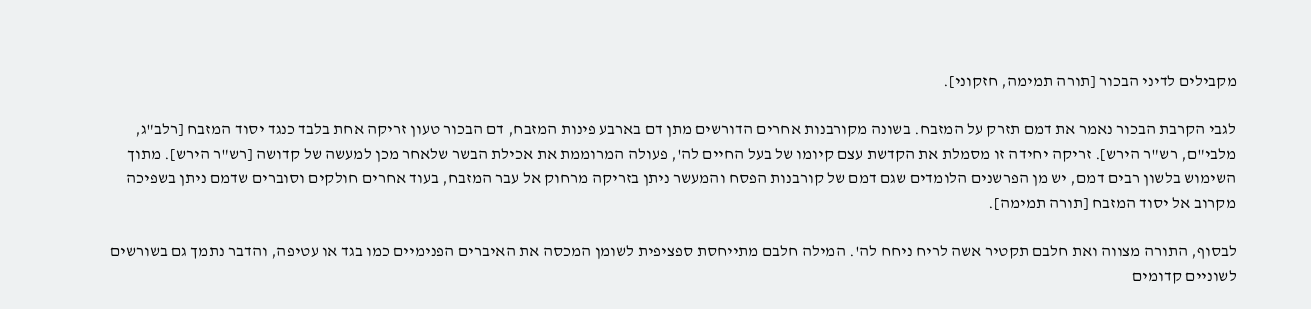מקבילים לדיני הבכור [תורה תמימה, חזקוני].

לגבי הקרבת הבכור נאמר את דמם תזרק על המזבח. בשונה מקורבנות אחרים הדורשים מתן דם בארבע פינות המזבח, דם הבכור טעון זריקה אחת בלבד כנגד יסוד המזבח [רלב"ג, מלבי"ם, רש"ר הירש]. זריקה יחידה זו מסמלת את הקדשת עצם קיומו של בעל החיים לה', פעולה המרוממת את אכילת הבשר שלאחר מכן למעשה של קדושה [רש"ר הירש]. מתוך השימוש בלשון רבים דמם, יש מן הפרשנים הלומדים שגם דמם של קורבנות הפסח והמעשר ניתן בזריקה מרחוק אל עבר המזבח, בעוד אחרים חולקים וסוברים שדמם ניתן בשפיכה מקרוב אל יסוד המזבח [תורה תמימה].

לבסוף, התורה מצווה ואת חלבם תקטיר אשה לריח ניחח לה'. המילה חלבם מתייחסת ספציפית לשומן המכסה את האיברים הפנימיים כמו בגד או עטיפה, והדבר נתמך גם בשורשים לשוניים קדומים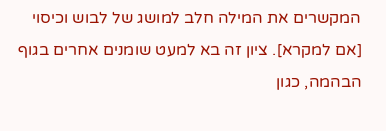המקשרים את המילה חלב למושג של לבוש וכיסוי [אם למקרא]. ציון זה בא למעט שומנים אחרים בגוף הבהמה, כגון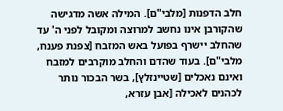חלב הדפנות [מלבי"ם]. המילה אשה מדגישה שהקורבן אינו נחשב למרוצה ומקובל לפני ה' עד שהחלב יישרף בפועל באש המזבח [צפנת פענח, מלבי"ם]. בעוד שהדם והחלב מוקרבים למזבח ואינם נאכלים [שטיינזלץ], בשר הבכור נותר לכהנים לאכילה [אבן עזרא,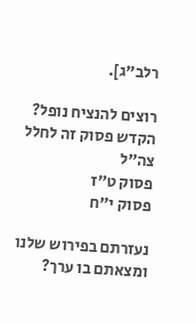רלב"ג].

רוצים להנציח נופל?
הקדש פסוק זה לחלל צה״ל
פסוק ט״ז
פסוק י״ח

נעזרתם בפירוש שלנו ומצאתם בו ערך?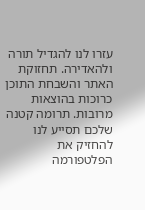עזרו לנו להגדיל תורה ולהאדירה. תחזוקת האתר והשבחת התוכן כרוכות בהוצאות מרובות. תרומה קטנה שלכם תסייע לנו להחזיק את הפלטפורמה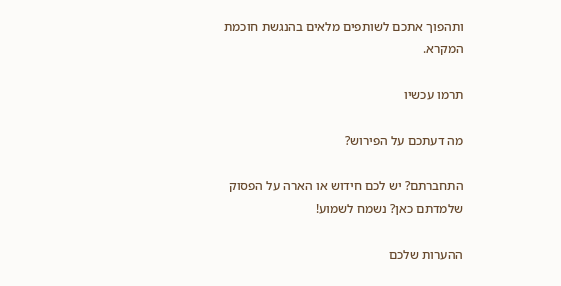ותהפוך אתכם לשותפים מלאים בהנגשת חוכמת המקרא.

תרמו עכשיו

מה דעתכם על הפירוש?

התחברתם? יש לכם חידוש או הארה על הפסוק שלמדתם כאן? נשמח לשמוע!

ההערות שלכם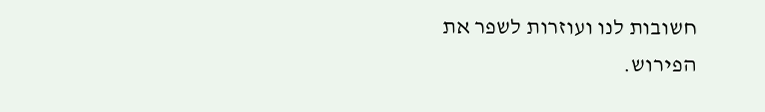חשובות לנו ועוזרות לשפר את הפירוש.